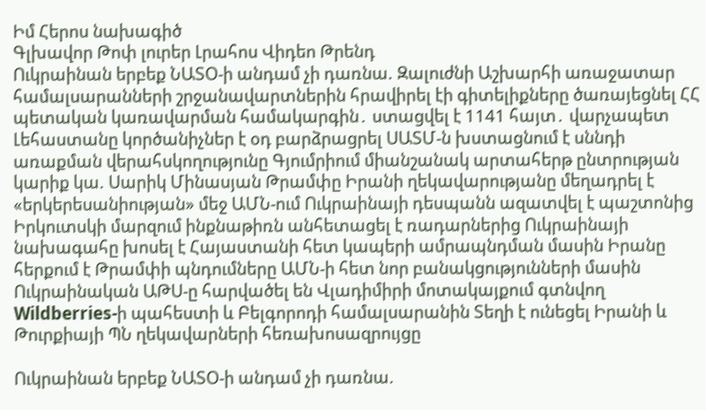Իմ Հերոս նախագիծ
Գլխավոր Թոփ լուրեր Լրահոս Վիդեո Թրենդ
Ուկրաինան երբեք ՆԱՏՕ-ի անդամ չի դառնա. Զալուժնի Աշխարհի առաջատար համալսարանների շրջանավարտներին հրավիրել էի գիտելիքները ծառայեցնել ՀՀ պետական կառավարման համակարգին․ ստացվել է 1141 հայտ․ վարչապետ Լեհաստանը կործանիչներ է օդ բարձրացրել ՍԱՏՄ-ն խստացնում է սննդի առաքման վերահսկողությունը Գյումրիում միանշանակ արտահերթ ընտրության կարիք կա. Սարիկ Մինասյան Թրամփը Իրանի ղեկավարությանը մեղադրել է «երկերեսանիության» մեջ ԱՄՆ-ում Ուկրաինայի դեսպանն ազատվել է պաշտոնից Իրկուտսկի մարզում ինքնաթիռն անհետացել է ռադարներից Ուկրաինայի նախագահը խոսել է Հայաստանի հետ կապերի ամրապնդման մասին Իրանը հերքում է Թրամփի պնդումները ԱՄՆ-ի հետ նոր բանակցությունների մասին Ուկրաինական ԱԹՍ-ը հարվածել են Վլադիմիրի մոտակայքում գտնվող Wildberries-ի պահեստի և Բելգորոդի համալսարանին Տեղի է ունեցել Իրանի և Թուրքիայի ՊՆ ղեկավարների հեռախոսազրույցը

Ուկրաինան երբեք ՆԱՏՕ-ի անդամ չի դառնա.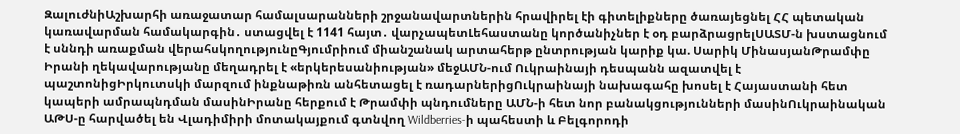ԶալուժնիԱշխարհի առաջատար համալսարանների շրջանավարտներին հրավիրել էի գիտելիքները ծառայեցնել ՀՀ պետական կառավարման համակարգին․ ստացվել է 1141 հայտ․ վարչապետԼեհաստանը կործանիչներ է օդ բարձրացրելՍԱՏՄ-ն խստացնում է սննդի առաքման վերահսկողությունըԳյումրիում միանշանակ արտահերթ ընտրության կարիք կա. Սարիկ ՄինասյանԹրամփը Իրանի ղեկավարությանը մեղադրել է «երկերեսանիության» մեջԱՄՆ-ում Ուկրաինայի դեսպանն ազատվել է պաշտոնիցԻրկուտսկի մարզում ինքնաթիռն անհետացել է ռադարներիցՈւկրաինայի նախագահը խոսել է Հայաստանի հետ կապերի ամրապնդման մասինԻրանը հերքում է Թրամփի պնդումները ԱՄՆ-ի հետ նոր բանակցությունների մասինՈւկրաինական ԱԹՍ-ը հարվածել են Վլադիմիրի մոտակայքում գտնվող Wildberries-ի պահեստի և Բելգորոդի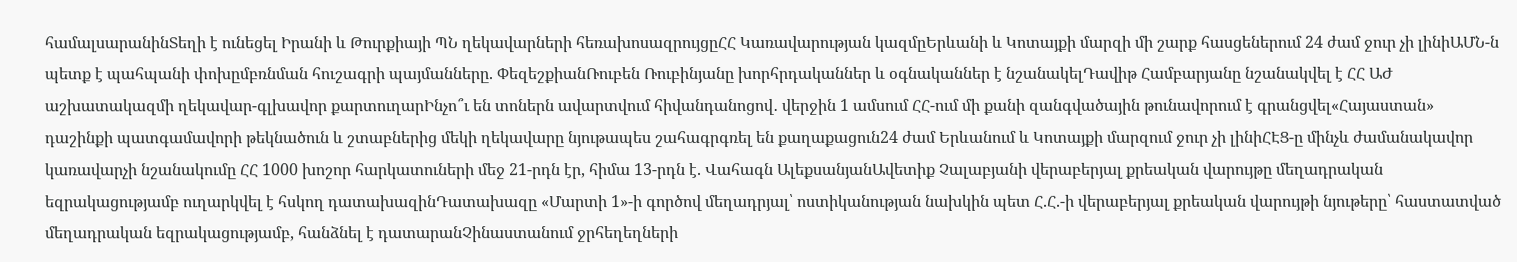համալսարանինՏեղի է ունեցել Իրանի և Թուրքիայի ՊՆ ղեկավարների հեռախոսազրույցըՀՀ Կառավարության կազմըԵրևանի և Կոտայքի մարզի մի շարք հասցեներում 24 ժամ ջուր չի լինիԱՄՆ-ն պետք է պահպանի փոխըմբռնման հուշագրի պայմանները. ՓեզեշքիանՌուբեն Ռուբինյանը խորհրդականներ և օգնականներ է նշանակելԴավիթ Համբարյանը նշանակվել է ՀՀ ԱԺ աշխատակազմի ղեկավար-գլխավոր քարտուղարԻնչո՞ւ են տոներն ավարտվում հիվանդանոցով․ վերջին 1 ամսում ՀՀ-ում մի քանի զանգվածային թունավորում է գրանցվել«Հայաստան» դաշինքի պատգամավորի թեկնածուն և շտաբներից մեկի ղեկավարը նյութապես շահագրգռել են քաղաքացուն24 ժամ Երևանում և Կոտայքի մարզում ջուր չի լինիՀԷՑ-ը մինչև ժամանակավոր կառավարչի նշանակումը ՀՀ 1000 խոշոր հարկատուների մեջ 21-րդն էր, հիմա 13-րդն է. Վահագն ԱլեքսանյանԱվետիք Չալաբյանի վերաբերյալ քրեական վարույթը մեղադրական եզրակացությամբ ուղարկվել է հսկող դատախազինԴատախազը «Մարտի 1»-ի գործով մեղադրյալ՝ ոստիկանության նախկին պետ Հ.Հ.-ի վերաբերյալ քրեական վարույթի նյութերը՝ հաստատված մեղադրական եզրակացությամբ, հանձնել է դատարանՉինաստանում ջրհեղեղների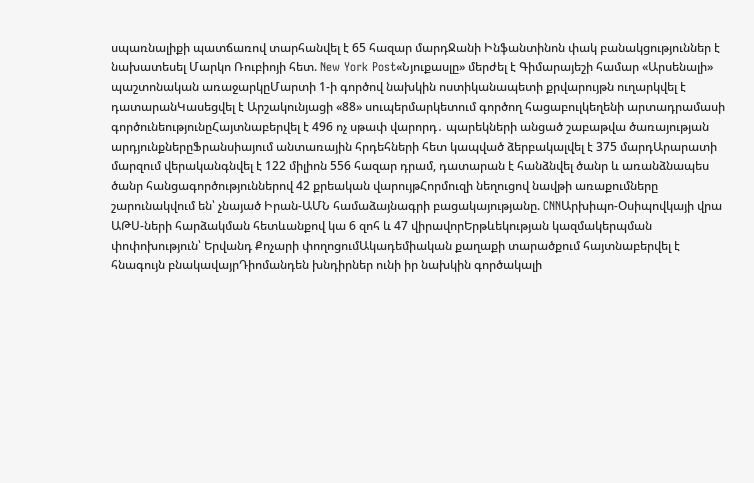սպառնալիքի պատճառով տարհանվել է 65 հազար մարդՋանի Ինֆանտինոն փակ բանակցություններ է նախատեսել Մարկո Ռուբիոյի հետ. New York Post«Նյուքասլը» մերժել է Գիմարայեշի համար «Արսենալի» պաշտոնական առաջարկըՄարտի 1-ի գործով նախկին ոստիկանապետի քրվարույթն ուղարկվել է դատարանԿասեցվել է Արշակունյացի «88» սուպերմարկետում գործող հացաբուլկեղենի արտադրամասի գործունեությունըՀայտնաբերվել է 496 ոչ սթափ վարորդ․ պարեկների անցած շաբաթվա ծառայության արդյունքներըՖրանսիայում անտառային հրդեհների հետ կապված ձերբակալվել է 375 մարդԱրարատի մարզում վերականգնվել է 122 միլիոն 556 հազար դրամ, դատարան է հանձնվել ծանր և առանձնապես ծանր հանցագործություններով 42 քրեական վարույթՀորմուզի նեղուցով նավթի առաքումները շարունակվում են՝ չնայած Իրան-ԱՄՆ համաձայնագրի բացակայությանը. CNNԱրխիպո-Օսիպովկայի վրա ԱԹՍ-ների հարձակման հետևանքով կա 6 զոհ և 47 վիրավորԵրթևեկության կազմակերպման փոփոխություն՝ Երվանդ Քոչարի փողոցումԱկադեմիական քաղաքի տարածքում հայտնաբերվել է հնագույն բնակավայրԴիոմանդեն խնդիրներ ունի իր նախկին գործակալի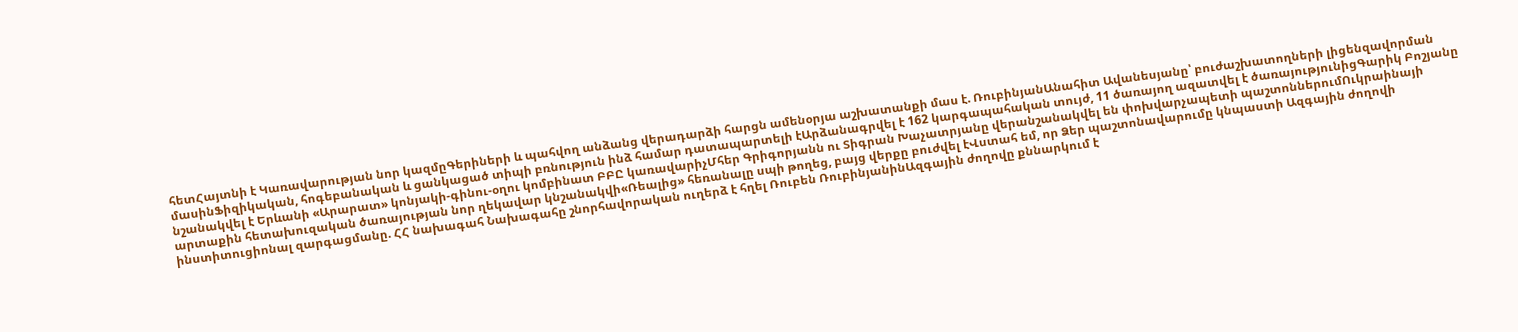հետՀայտնի է Կառավարության նոր կազմըԳերիների և պահվող անձանց վերադարձի հարցն ամենօրյա աշխատանքի մաս է. ՌուբինյանԱնահիտ Ավանեսյանը՝ բուժաշխատողների լիցենզավորման մասինՖիզիկական, հոգեբանական և ցանկացած տիպի բռնություն ինձ համար դատապարտելի էԱրձանագրվել է 162 կարգապահական տույժ, 11 ծառայող ազատվել է ծառայությունիցԳարիկ Բոշյանը նշանակվել է Երևանի «Արարատ» կոնյակի-գինու-օղու կոմբինատ ԲԲԸ կառավարիչՄհեր Գրիգորյանն ու Տիգրան Խաչատրյանը վերանշանակվել են փոխվարչապետի պաշտոններումՈւկրաինայի արտաքին հետախուզական ծառայության նոր ղեկավար կնշանակվի«Ռեալից» հեռանալը սպի թողեց, բայց վերքը բուժվել էՎստահ եմ, որ Ձեր պաշտոնավարումը կնպաստի Ազգային ժողովի ինստիտուցիոնալ զարգացմանը. ՀՀ նախագահ Նախագահը շնորհավորական ուղերձ է հղել Ռուբեն ՌուբինյանինԱզգային ժողովը քննարկում է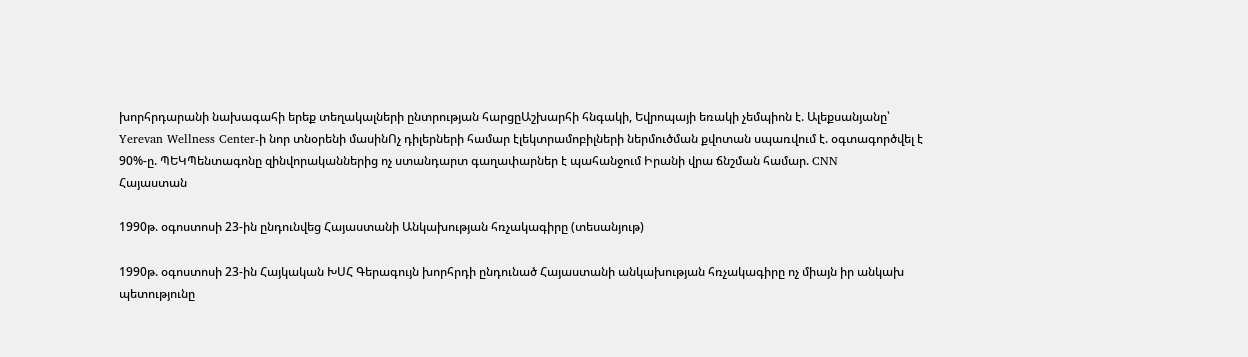խորհրդարանի նախագահի երեք տեղակալների ընտրության հարցըԱշխարհի հնգակի, Եվրոպայի եռակի չեմպիոն է. Ալեքսանյանը՝ Yerevan Wellness Center-ի նոր տնօրենի մասինՈչ դիլերների համար էլեկտրամոբիլների ներմուծման քվոտան սպառվում է. օգտագործվել է 90%-ը. ՊԵԿՊենտագոնը զինվորականներից ոչ ստանդարտ գաղափարներ է պահանջում Իրանի վրա ճնշման համար. CNN
Հայաստան

1990թ. օգոստոսի 23-ին ընդունվեց Հայաստանի Անկախության հռչակագիրը (տեսանյութ)

1990թ. օգոստոսի 23-ին Հայկական ԽՍՀ Գերագույն խորհրդի ընդունած Հայաստանի անկախության հռչակագիրը ոչ միայն իր անկախ պետությունը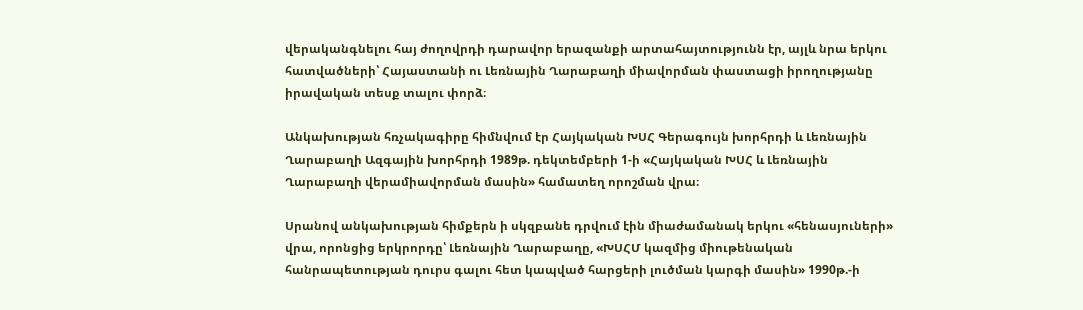վերականգնելու հայ ժողովրդի դարավոր երազանքի արտահայտությունն էր, այլև նրա երկու հատվածների՝ Հայաստանի ու Լեռնային Ղարաբաղի միավորման փաստացի իրողությանը իրավական տեսք տալու փորձ։

Անկախության հռչակագիրը հիմնվում էր Հայկական ԽՍՀ Գերագույն խորհրդի և Լեռնային Ղարաբաղի Ազգային խորհրդի 1989թ. դեկտեմբերի 1-ի «Հայկական ԽՍՀ և Լեռնային Ղարաբաղի վերամիավորման մասին» համատեղ որոշման վրա։

Սրանով անկախության հիմքերն ի սկզբանե դրվում էին միաժամանակ երկու «հենասյուների» վրա, որոնցից երկրորդը՝ Լեռնային Ղարաբաղը, «ԽՍՀՄ կազմից միութենական հանրապետության դուրս գալու հետ կապված հարցերի լուծման կարգի մասին» 1990թ.-ի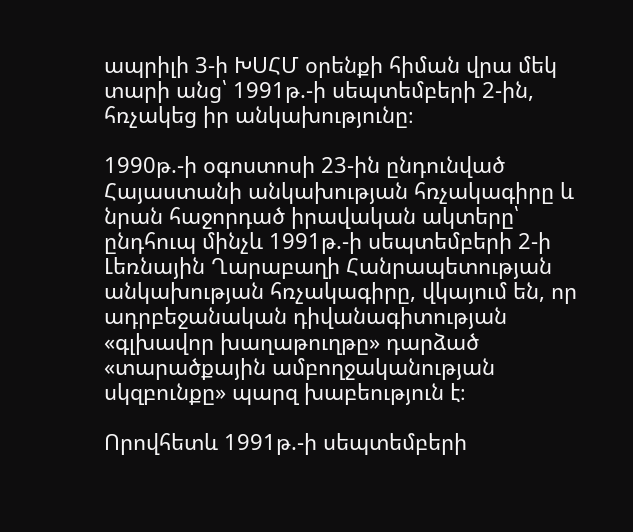ապրիլի 3-ի ԽՍՀՄ օրենքի հիման վրա մեկ տարի անց՝ 1991թ.-ի սեպտեմբերի 2-ին, հռչակեց իր անկախությունը։

1990թ.-ի օգոստոսի 23-ին ընդունված Հայաստանի անկախության հռչակագիրը և նրան հաջորդած իրավական ակտերը՝ ընդհուպ մինչև 1991թ.-ի սեպտեմբերի 2-ի Լեռնային Ղարաբաղի Հանրապետության անկախության հռչակագիրը, վկայում են, որ ադրբեջանական դիվանագիտության «գլխավոր խաղաթուղթը» դարձած «տարածքային ամբողջականության սկզբունքը» պարզ խաբեություն է։

Որովհետև 1991թ.-ի սեպտեմբերի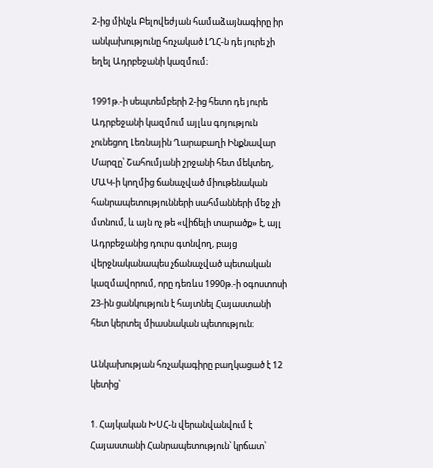2-ից մինչև Բելովեժյան համաձայնագիրը իր անկախությունը հռչակած ԼՂՀ-ն դե յուրե չի եղել Ադրբեջանի կազմում։

1991թ.-ի սեպտեմբերի 2-ից հետո դե յուրե Ադրբեջանի կազմում այլևս գոյություն չունեցող Լեռնային Ղարաբաղի Ինքնավար Մարզը՝ Շահումյանի շրջանի հետ մեկտեղ, ՄԱԿ-ի կողմից ճանաչված միութենական հանրապետությունների սահմանների մեջ չի մտնում, և այն ոչ թե «վիճելի տարածք» է, այլ Ադրբեջանից դուրս գտնվող, բայց վերջնականապես չճանաչված պետական կազմավորում, որը դեռևս 1990թ.-ի օգոստոսի 23-ին ցանկություն է հայտնել Հայաստանի հետ կերտել միասնական պետություն։

Անկախության հռչակագիրը բաղկացած է 12 կետից՝

1. Հայկական ԽՍՀ-ն վերանվանվում է Հայաստանի Հանրապետություն՝ կրճատ՝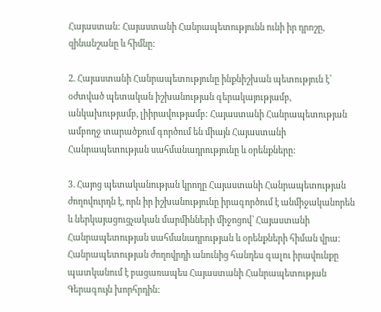Հայաստան: Հայաստանի Հանրապետությունն ունի իր դրոշը, զինանշանը և հիմնը:

2. Հայաստանի Հանրապետությունը ինքնիշխան պետություն է՝ օժտված պետական իշխանության գերակայությամբ, անկախությամբ, լիիրավությամբ: Հայաստանի Հանրապետության ամբողջ տարածքում գործում են միայն Հայաստանի Հանրապետության սահմանադրությունը և օրենքները:

3. Հայոց պետականության կրողը Հայաստանի Հանրապետության ժողովուրդն է, որն իր իշխանությունը իրագործում է անմիջականորեն և ներկայացուցչական մարմինների միջոցով՝ Հայաստանի Հանրապետության սահմանադրության և օրենքների հիման վրա: Հանրապետության ժողովրդի անունից հանդես գալու իրավունքը պատկանում է բացառապես Հայաստանի Հանրապետության Գերագույն խորհրդին: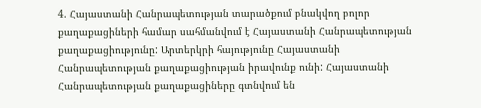4. Հայաստանի Հանրապետության տարածքում բնակվող բոլոր քաղաքացիների համար սահմանվում է Հայաստանի Հանրապետության քաղաքացիությունը: Արտերկրի հայությունը Հայաստանի Հանրապետության քաղաքացիության իրավունք ունի: Հայաստանի Հանրապետության քաղաքացիները գտնվում են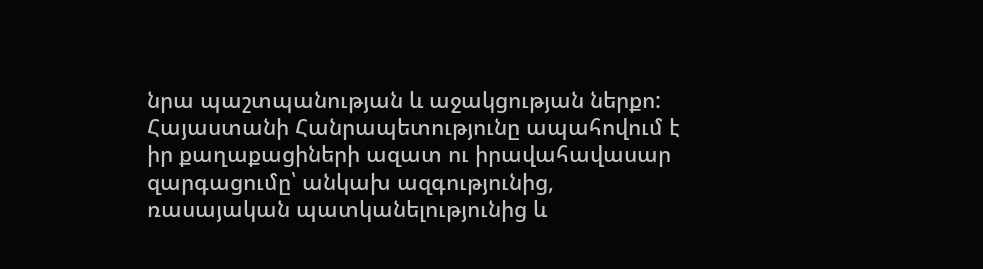նրա պաշտպանության և աջակցության ներքո: Հայաստանի Հանրապետությունը ապահովում է իր քաղաքացիների ազատ ու իրավահավասար զարգացումը՝ անկախ ազգությունից, ռասայական պատկանելությունից և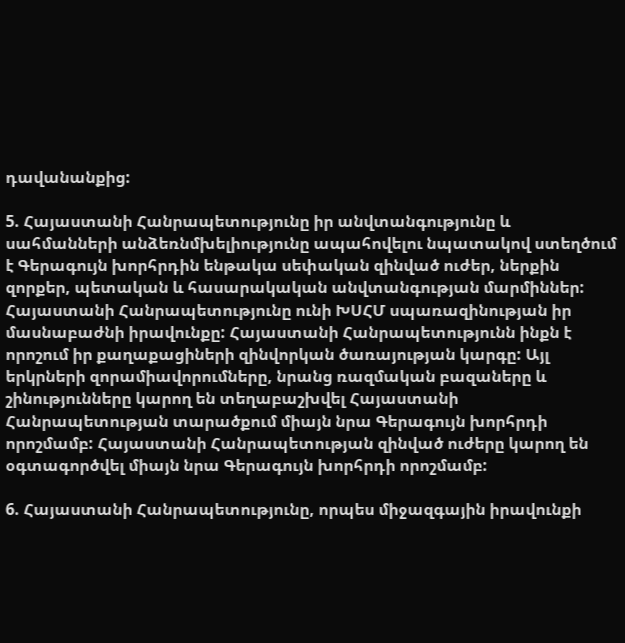դավանանքից:

5. Հայաստանի Հանրապետությունը իր անվտանգությունը և սահմանների անձեռնմխելիությունը ապահովելու նպատակով ստեղծում է Գերագույն խորհրդին ենթակա սեփական զինված ուժեր, ներքին զորքեր, պետական և հասարակական անվտանգության մարմիններ: Հայաստանի Հանրապետությունը ունի ԽՍՀՄ սպառազինության իր մասնաբաժնի իրավունքը: Հայաստանի Հանրապետությունն ինքն է որոշում իր քաղաքացիների զինվորկան ծառայության կարգը: Այլ երկրների զորամիավորումները, նրանց ռազմական բազաները և շինությունները կարող են տեղաբաշխվել Հայաստանի Հանրապետության տարածքում միայն նրա Գերագույն խորհրդի որոշմամբ: Հայաստանի Հանրապետության զինված ուժերը կարող են օգտագործվել միայն նրա Գերագույն խորհրդի որոշմամբ:

6. Հայաստանի Հանրապետությունը, որպես միջազգային իրավունքի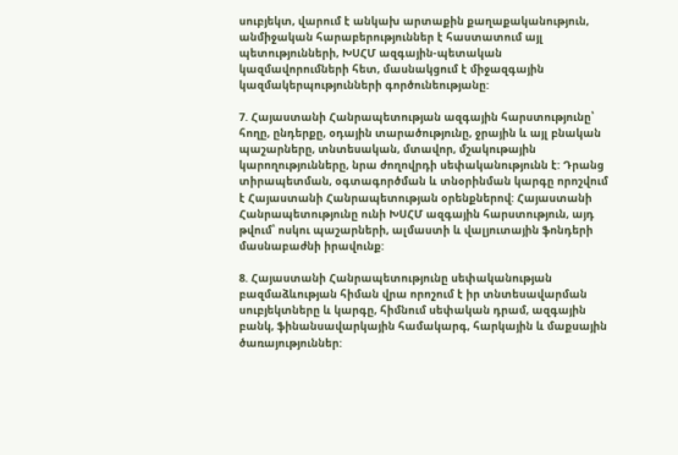սուբյեկտ, վարում է անկախ արտաքին քաղաքականություն, անմիջական հարաբերություններ է հաստատում այլ պետությունների, ԽՍՀՄ ազգային-պետական կազմավորումների հետ, մասնակցում է միջազգային կազմակերպությունների գործունեությանը:

7. Հայաստանի Հանրապետության ազգային հարստությունը՝ հողը, ընդերքը, օդային տարածությունը, ջրային և այլ բնական պաշարները, տնտեսական, մտավոր, մշակութային կարողությունները, նրա ժողովրդի սեփականությունն է: Դրանց տիրապետման, օգտագործման և տնօրինման կարգը որոշվում է Հայաստանի Հանրապետության օրենքներով: Հայաստանի Հանրապետությունը ունի ԽՍՀՄ ազգային հարստություն, այդ թվում՝ ոսկու պաշարների, ալմաստի և վալյուտային ֆոնդերի մասնաբաժնի իրավունք:

8. Հայաստանի Հանրապետությունը սեփականության բազմաձևության հիման վրա որոշում է իր տնտեսավարման սուբյեկտները և կարգը, հիմնում սեփական դրամ, ազգային բանկ, ֆինանսավարկային համակարգ, հարկային և մաքսային ծառայություններ: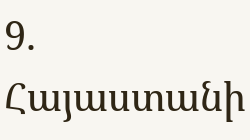9. Հայաստանի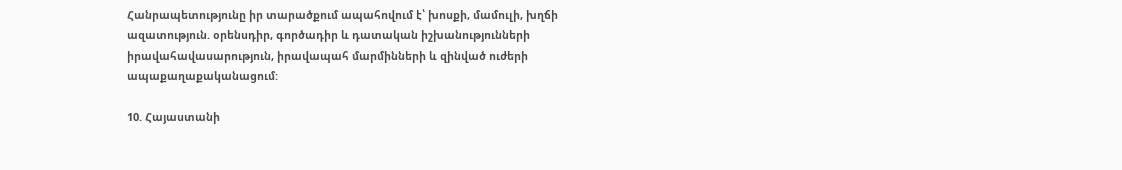Հանրապետությունը իր տարածքում ապահովում է՝ խոսքի, մամուլի, խղճի ազատություն. օրենսդիր, գործադիր և դատական իշխանությունների իրավահավասարություն, իրավապահ մարմինների և զինված ուժերի ապաքաղաքականացում:

10. Հայաստանի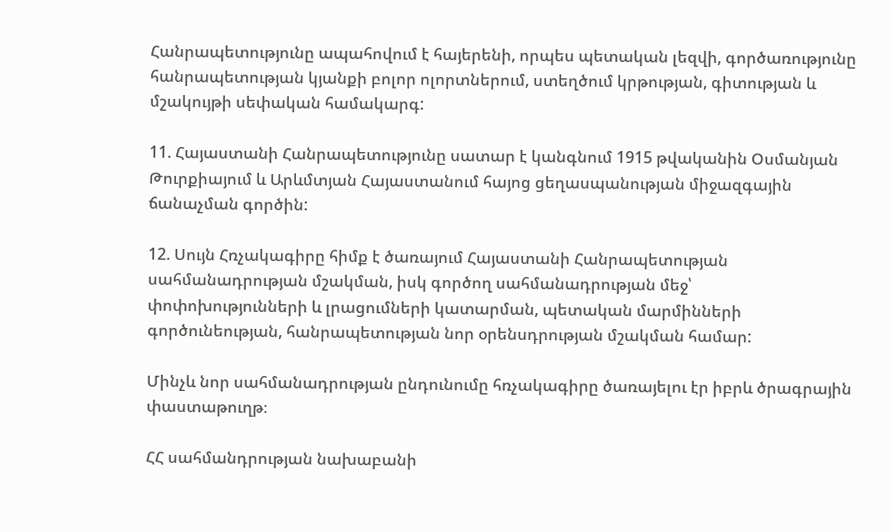Հանրապետությունը ապահովում է հայերենի, որպես պետական լեզվի, գործառությունը հանրապետության կյանքի բոլոր ոլորտներում, ստեղծում կրթության, գիտության և մշակույթի սեփական համակարգ:

11. Հայաստանի Հանրապետությունը սատար է կանգնում 1915 թվականին Օսմանյան Թուրքիայում և Արևմտյան Հայաստանում հայոց ցեղասպանության միջազգային ճանաչման գործին:

12. Սույն Հռչակագիրը հիմք է ծառայում Հայաստանի Հանրապետության սահմանադրության մշակման, իսկ գործող սահմանադրության մեջ՝ փոփոխությունների և լրացումների կատարման, պետական մարմինների գործունեության, հանրապետության նոր օրենսդրության մշակման համար:

Մինչև նոր սահմանադրության ընդունումը հռչակագիրը ծառայելու էր իբրև ծրագրային փաստաթուղթ։

ՀՀ սահմանդրության նախաբանի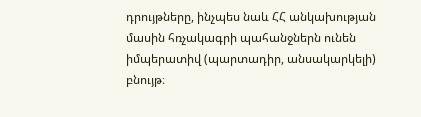դրույթները, ինչպես նաև ՀՀ անկախության մասին հռչակագրի պահանջներն ունեն իմպերատիվ (պարտադիր, անսակարկելի) բնույթ։